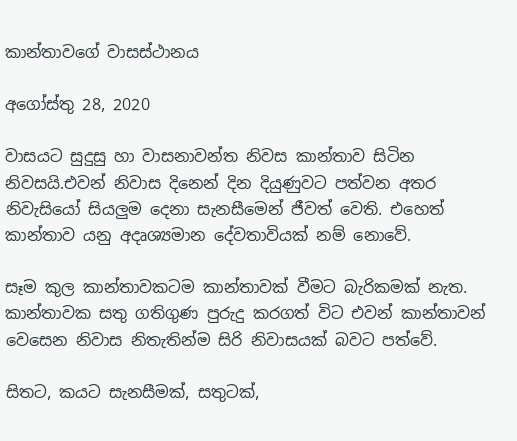කාන්තාවගේ වාසස්ථානය

අගෝස්තු 28, 2020

වාසයට සුදුසු හා වාසනාවන්ත නිවස කාන්තාව සිටින නිවසයි.එවන් නිවාස දිනෙන් දින දියුණුවට පත්වන අතර නිවැසියෝ සියලුම දෙනා සැනසීමෙන් ජීවත් වෙති. එහෙත් කාන්තාව යනු අදෘශ්‍යමාන දේවතාවියක් නම් නොවේ.

සෑම කුල කාන්තාවකටම කාන්තාවක් වීමට බැරිකමක් නැත. කාන්තාවක සතු ගතිගුණ පුරුදු කරගත් විට එවන් කාන්තාවන් වෙසෙන නිවාස නිතැතින්ම සිරි නිවාසයක් බවට පත්වේ.

සිතට, කයට සැනසීමක්, සතුටක්,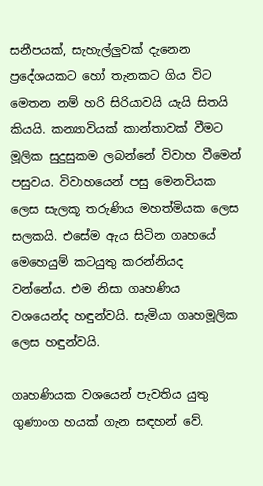සනීපයක්, සැහැල්ලුවක් දැනෙන ප්‍රදේශයකට හෝ තැනකට ගිය විට මෙතන නම් හරි සිරියාවයි යැයි සිතයි කියයි. කන්‍යාවියක් කාන්තාවක් වීමට මූලික සුදුසුකම ලබන්නේ විවාහ වීමෙන් පසුවය. විවාහයෙන් පසු මෙනවියක ලෙස සැලකූ තරුණිය මහත්මියක ලෙස සලකයි. එසේම ඇය සිටින ගෘහයේ මෙහෙයුම් කටයුතු කරන්නියද වන්නේය. එම නිසා ගෘහණිය වශයෙන්ද හඳුන්වයි. සැමියා ගෘහමූලික ලෙස හඳුන්වයි.

ගෘහණියක වශයෙන් පැවතිය යුතු ගුණාංග හයක් ගැන සඳහන් වේ.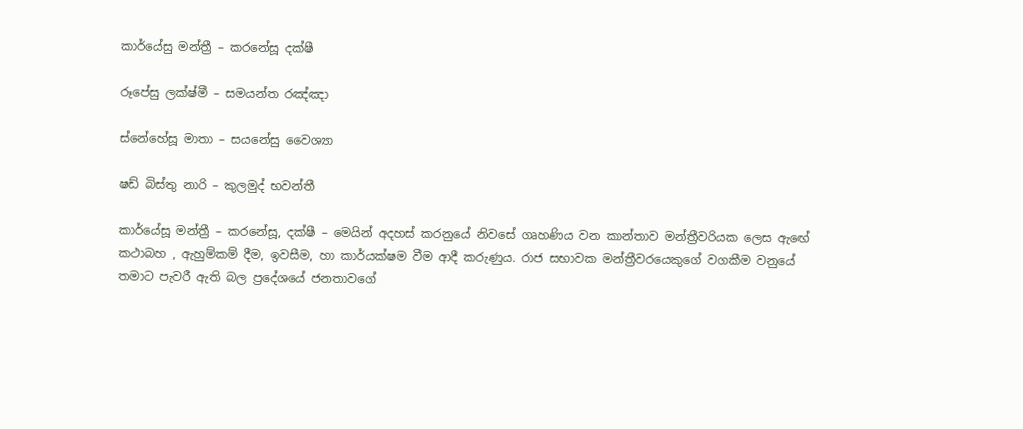කාර්යේසු මන්ත්‍රී – කරනේසූ දක්ෂී

රූපේසු ලක්ෂ්මී – සමයන්ත රඤ්ඤා

ස්නේහේසූ මාතා – සයනේසු වෛශ්‍යා

ෂඩ් බිස්තු නාරි – කුලමුද් භවන්තී

කාර්යේසූ මන්ත්‍රී – කරනේසූ, දක්ෂී – මෙයින් අදහස් කරනුයේ නිවසේ ගෘහණිය වන කාන්තාව මන්ත්‍රීවරියක ලෙස ඇඟේ කථාබහ , ඇහුම්කම් දීම, ඉවසීම, හා කාර්යක්ෂම වීම ආදී කරුණුය. රාජ සභාවක මන්ත්‍රීවරයෙකුගේ වගකීම වනුයේ තමාට පැවරී ඇති බල ප්‍රදේශයේ ජනතාවගේ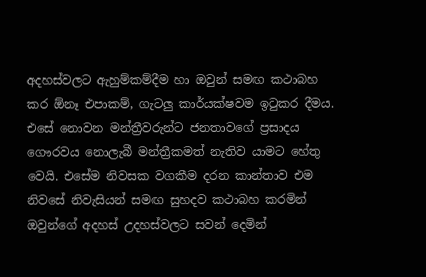අදහස්වලට ඇහුම්කම්දීම හා ඔවුන් සමඟ කථාබහ කර ඕනෑ එපාකම්, ගැටලු කාර්යක්ෂවම ඉටුකර දීමය. එසේ නොවන මන්ත්‍රීවරුන්ට ජනතාවගේ ප්‍රසාදය ගෞරවය නොලැබී මන්ත්‍රීකමත් නැතිව යාමට හේතු වෙයි. එසේම නිවසක වගකීම දරන කාන්තාව එම නිවසේ නිවැසියන් සමඟ සුහදව කථාබහ කරමින් ඔවුන්ගේ අදහස් උදහස්වලට සවන් දෙමින්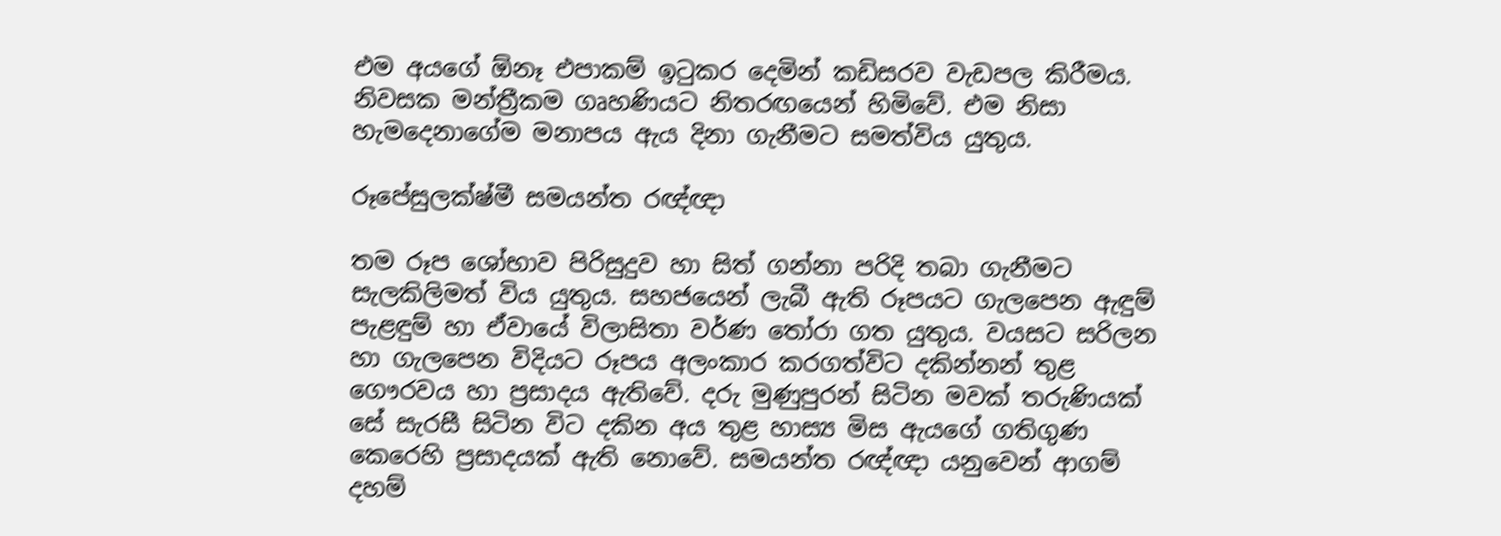එම අයගේ ඕනෑ එපාකම් ඉටුකර දෙමින් කඩිසරව වැඩපල කිරීමය. නිවසක මන්ත්‍රීකම ගෘහණියට නිතරඟයෙන් හිමිවේ. එම නිසා හැමදෙනාගේම මනාපය ඇය දිනා ගැනීමට සමත්විය යුතුය.

රූපේසුලක්ෂ්මී සමයන්ත රඥ්ඥා

තම රූප ශෝභාව පිරිසුදුව හා සිත් ගන්නා පරිදි තබා ගැනීමට සැලකිලිමත් විය යුතුය. සහජයෙන් ලැබී ඇති රූපයට ගැලපෙන ඇඳුම් පැළඳුම් හා ඒවායේ විලාසිතා වර්ණ තෝරා ගත යුතුය. වයසට සරිලන හා ගැලපෙන විදියට රූපය අලංකාර කරගත්විට දකින්නන් තුළ ගෞරවය හා ප්‍රසාදය ඇතිවේ. දරු මුණුපුරන් සිටින මවක් තරුණියක් සේ සැරසී සිටින විට දකින අය තුළ හාස්‍ය මිස ඇයගේ ගතිගුණ කෙරෙහි ප්‍රසාදයක් ඇති නොවේ. සමයන්ත රඥ්ඥා යනුවෙන් ආගම් දහම්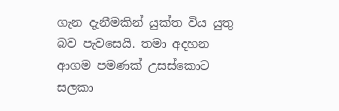ගැන දැනීමකින් යුක්ත විය යුතු බව පැවසෙයි. තමා අදහන ආගම පමණක් උසස්කොට සලකා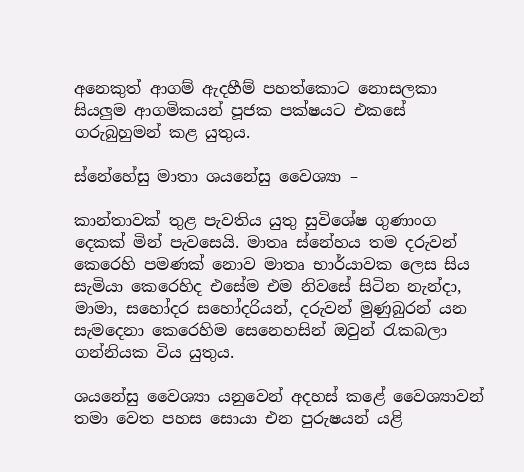අනෙකුත් ආගම් ඇදහීම් පහත්කොට නොසලකා සියලුම ආගමිකයන් පූජක පක්ෂයට එකසේ ගරුබුහුමන් කළ යුතුය.

ස්නේහේසු මාතා ශයනේසු වෛශ්‍යා –

කාන්තාවක් තුළ පැවතිය යුතු සුවිශේෂ ගුණාංග දෙකක් මින් පැවසෙයි. මාතෘ ස්නේහය තම දරුවන් කෙරෙහි පමණක් නොව මාතෘ භාර්යාවක ලෙස සිය සැමියා කෙරෙහිද එසේම එම නිවසේ සිටින නැන්දා, මාමා, සහෝදර සහෝදරියන්, දරුවන් මුණුබුරන් යන සැමදෙනා කෙරෙහිම සෙනෙහසින් ඔවුන් රැකබලා ගන්නියක විය යුතුය.

ශයනේසු වෛශ්‍යා යනුවෙන් අදහස් කළේ වෛශ්‍යාවන් තමා වෙත පහස සොයා එන පුරුෂයන් යළි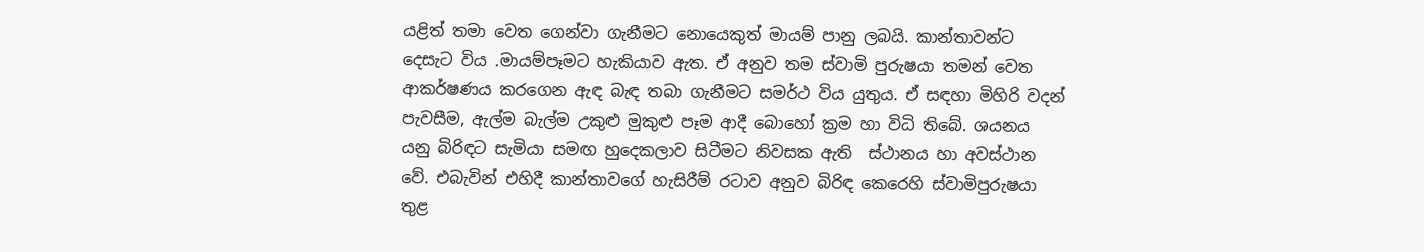යළිත් තමා වෙත ගෙන්වා ගැනීමට නොයෙකුත් මායම් පානු ලබයි. කාන්තාවන්ට දෙසැට විය .මායම්පෑමට හැකියාව ඇත. ඒ අනුව තම ස්වාමි පුරුෂයා තමන් වෙත ආකර්ෂණය කරගෙන ඇඳ බැඳ තබා ගැනීමට සමර්ථ විය යුතුය. ඒ සඳහා මිහිරි වදන් පැවසීම, ඇල්ම බැල්ම උකුළු මුකුළු පෑම ආදී බොහෝ ක්‍රම හා විධි තිබේ. ශයනය යනු බිරිඳට සැමියා සමඟ හුදෙකලාව සිටීමට නිවසක ඇති  ස්ථානය හා අවස්ථාන වේ. එබැවින් එහිදී කාන්තාවගේ හැසිරීම් රටාව අනුව බිරිඳ කෙරෙහි ස්වාමිපුරුෂයා තුළ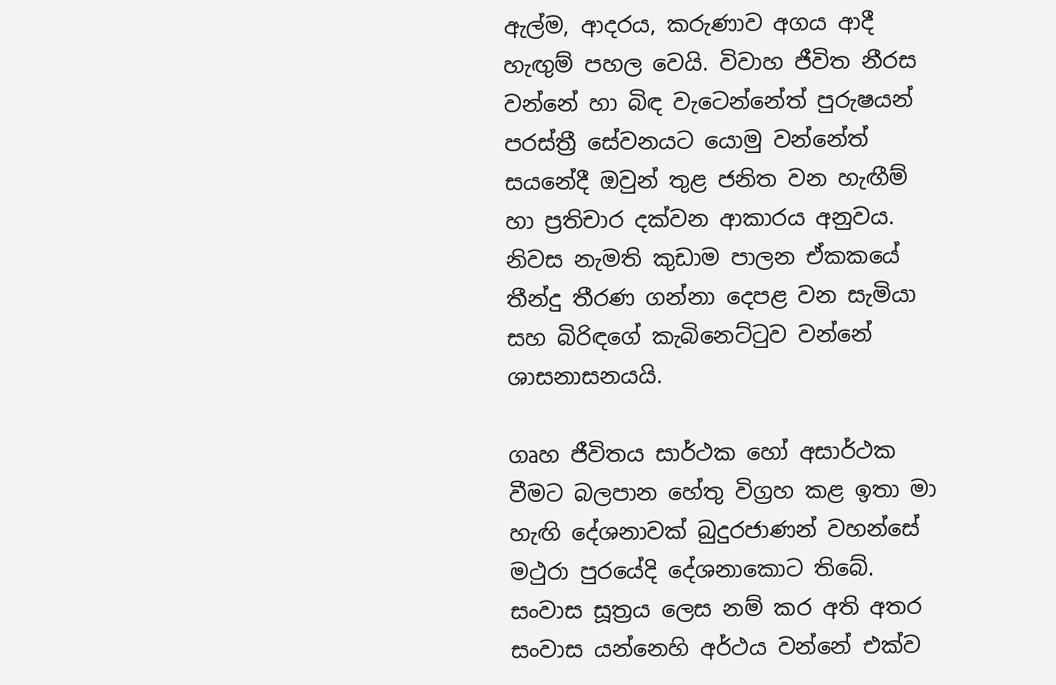ඇල්ම, ආදරය, කරුණාව අගය ආදී හැඟුම් පහල වෙයි. විවාහ ජීවිත නීරස වන්නේ හා බිඳ වැටෙන්නේත් පුරුෂයන් පරස්ත්‍රී සේවනයට යොමු වන්නේත් සයනේදී ඔවුන් තුළ ජනිත වන හැඟීම් හා ප්‍රතිචාර දක්වන ආකාරය අනුවය. නිවස නැමති කුඩාම පාලන ඒකකයේ තීන්දු තීරණ ගන්නා දෙපළ වන සැමියා සහ බිරිඳගේ කැබිනෙට්ටුව වන්නේ ශාසනාසනයයි.

ගෘහ ජීවිතය සාර්ථක හෝ අසාර්ථක වීමට බලපාන හේතු විග්‍රහ කළ ඉතා මා හැඟි දේශනාවක් බුදුරජාණන් වහන්සේ මථුරා පුරයේදි දේශනාකොට තිබේ. සංවාස සූත්‍රය ලෙස නම් කර අති අතර සංවාස යන්නෙහි අර්ථය වන්නේ එක්ව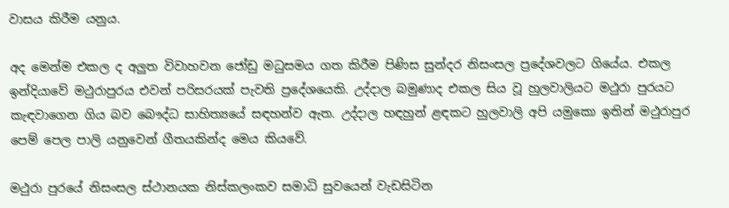වාසය කිරීම යනුය.

අද මෙන්ම එකල ද අලුත විවාහවන ජෝඩු මධුසමය ගත කිරීම පිණිස සුන්දර නිසංසල ප්‍රදේශවලට ගියේය. එකල ඉන්දියාවේ මථුරාපුරය එවන් පරිසරයක් පැවති ප්‍රදේශයෙකි. උද්දාල බමුණාද එකල සිය වූ හුලවාලියට මථුරා පුරයට කැඳවාගෙන ගිය බව බෞද්ධ සාහිත්‍යයේ සඳහන්ව ඇත. උද්දාල හඳහුන් ළඳකට හුලවාලි අපි යමුකො ඉතින් මථුරාපුර පෙම් පෙල පාලි යනුවෙන් ගීතයකින්ද මෙය කියවේ.

මථුරා පුරයේ නිසංසල ස්ථානයක නිස්කලංකව සමාධි සුවයෙන් වැඩසිටින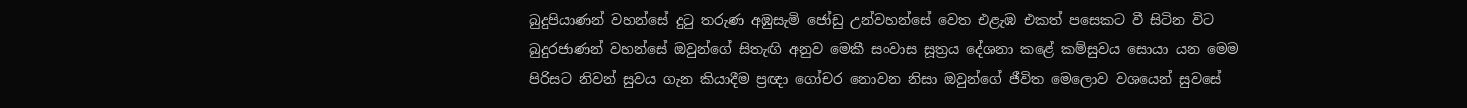බුදුපියාණන් වහන්සේ දුටු තරුණ අඹුසැමි ජෝඩු උන්වහන්සේ වෙත එළැඹ එකත් පසෙකට වී සිටින විට බුදුරජාණන් වහන්සේ ඔවුන්ගේ සිතැඟි අනුව මෙකී සංවාස සූත්‍රය දේශනා කළේ කම්සුවය සොයා යන මෙම පිරිසට නිවන් සුවය ගැන කියාදීම ප්‍රඥා ගෝචර නොවන නිසා ඔවුන්ගේ ජීවිත මෙලොව වශයෙන් සුවසේ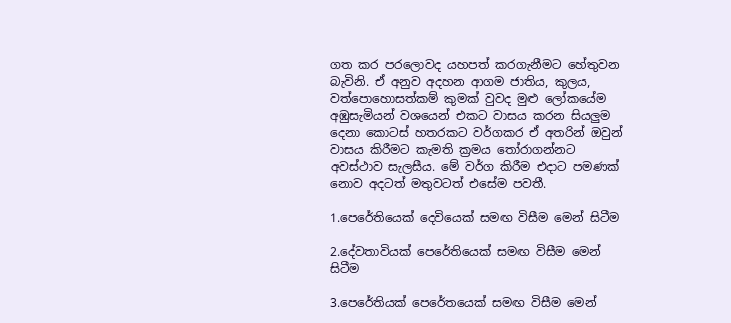ගත කර පරලොවද යහපත් කරගැනීමට හේතුවන බැවිනි. ඒ අනුව අදහන ආගම ජාතිය, කුලය, වත්පොහොසත්කම් කුමක් වුවද මුළු ලෝකයේම අඹුසැමියන් වශයෙන් එකට වාසය කරන සියලුම දෙනා කොටස් හතරකට වර්ගකර ඒ අතරින් ඔවුන් වාසය කිරීමට කැමති ක්‍රමය තෝරාගන්නට අවස්ථාව සැලසීය. මේ වර්ග කිරීම එදාට පමණක් නොව අදටත් මතුවටත් එසේම පවතී.

1.පෙරේතියෙක් දෙවියෙක් සමඟ විසීම මෙන් සිටීම

2.දේවතාවියක් පෙරේතියෙක් සමඟ විසීම මෙන් සිටීම

3.පෙරේතියක් පෙරේතයෙක් සමඟ විසීම මෙන්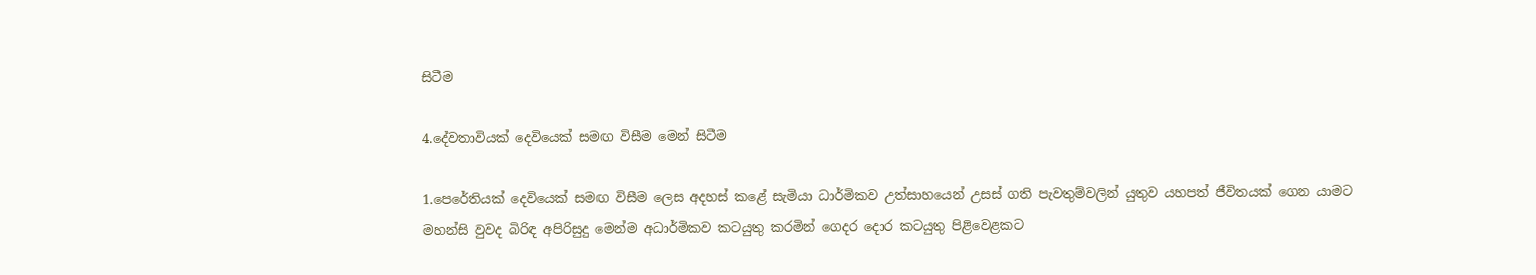සිටීම

4.දේවතාවියක් දෙවියෙක් සමඟ විසීම මෙන් සිටීම

1.පෙරේතියක් දෙවියෙක් සමඟ විසීම ලෙස අදහස් කළේ සැමියා ධාර්මිකව උත්සාහයෙන් උසස් ගති පැවතුම්වලින් යුතුව යහපත් ජීවිතයක් ගෙන යාමට මහන්සි වුවද බිරිඳ අපිරිසුදු මෙන්ම අධාර්මිකව කටයුතු කරමින් ගෙදර දොර කටයුතු පිළිවෙළකට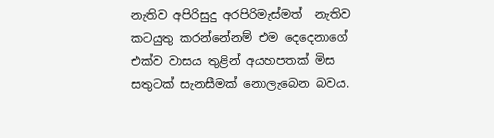නැතිව අපිරිසුදු අරපිරිමැස්මත්  නැතිව කටයුතු කරන්නේනම් එම දෙදෙනාගේ එක්ව වාසය තුළින් අයහපතක් මිස සතුටක් සැනසීමක් නොලැබෙන බවය.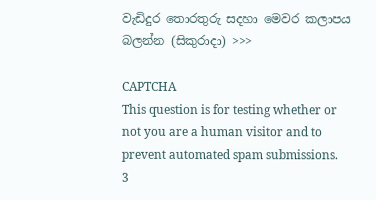වැඩිදුර තොරතුරු සදහා මෙවර කලාපය බලන්න (සිකුරාදා) >>>

CAPTCHA
This question is for testing whether or not you are a human visitor and to prevent automated spam submissions.
3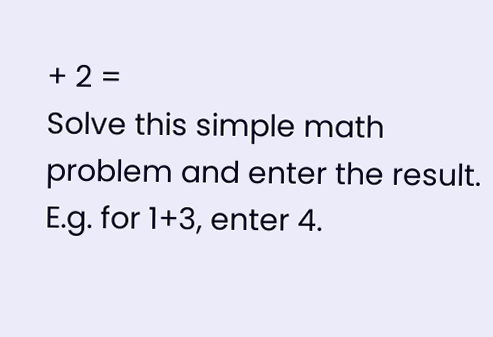+ 2 =
Solve this simple math problem and enter the result. E.g. for 1+3, enter 4.